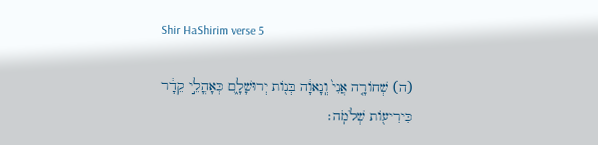Shir HaShirim verse 5

(ה) שְׁחוֹרָ֤ה אֲנִי֙ וְֽנָאוָ֔ה בְּנ֖וֹת יְרוּשָׁלִָ֑ם כְּאָהֳלֵ֣י קֵדָ֔ר כִּירִיע֖וֹת שְׁלֹמֹֽה׃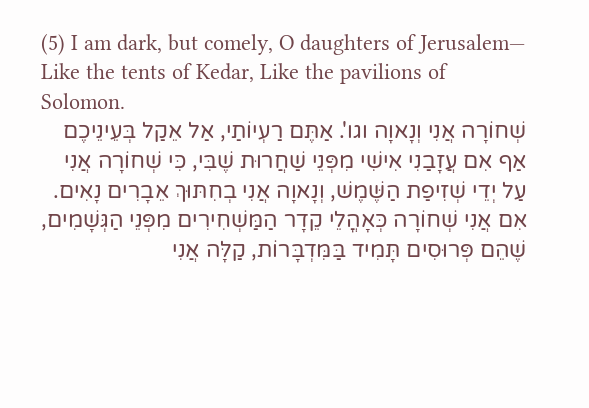(5) I am dark, but comely, O daughters of Jerusalem— Like the tents of Kedar, Like the pavilions of Solomon.
שְׁחוֹרָה אֲנִי וְנָאוָה וגו'. אַתֶּם רַעְיוֹתַי, אַל אֵקַל בְּעֵינֵיכֶם אַף אִם עֲזָבַנִי אִישִׁי מִפְּנֵי שַׁחֲרוּת שֶׁבִּי, כִּי שְׁחוֹרָה אֲנִי עַל יְדֵי שְׁזִיפַת הַשֶּׁמֶשׁ, וְנָאוָה אֲנִי בְחִתּוּךְ אֵבָרִים נָאִים. אִם אֲנִי שְׁחוֹרָה כְּאָהֳלֵי קֵדָר הַמַּשְׁחִירִים מִפְּנֵי הַגְּשָׁמִים, שֶׁהֵם פְּרוּסִים תָּמִיד בַּמִּדְבָּרוֹת, קַלָּה אֲנִי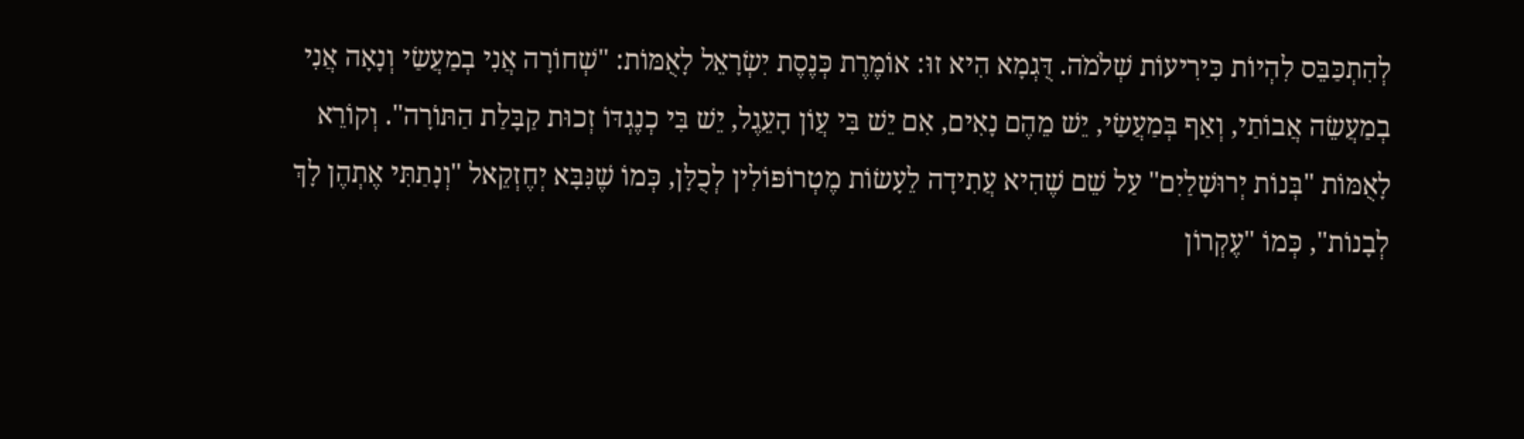לְהִתְכַּבֵּס לִהְיוֹת כִּירִיעוֹת שְׁלֹמֹה. דֻּגְמָא הִיא זוּ: אוֹמֶרֶת כְּנֶסֶת יִשְׂרָאֵל לָאֻמּוֹת: "שְׁחוֹרָה אֲנִי בְמַעֲשַׂי וְנָאָה אֲנִי בְמַעֲשֵׂה אֲבוֹתַי, וְאַף בְּמַעֲשַׂי, יֵשׁ מֵהֶם נָאִים, אִם יֵשׁ בִּי עֲוֹן הָעֵגֶל, יֵשׁ בִּי כְנֶגְדּוֹ זְכוּת קַבָּלַת הַתּוֹרָה". וְקוֹרֵא לָאֻמּוֹת "בְּנוֹת יְרוּשָׁלַיִם" עַל שֵׁם שֶׁהִיא עֲתִידָה לֵעָשׂוֹת מֶטְרוֹפּוֹלִין לְכֻלָּן, כְּמוֹ שֶׁנִּבָּא יְחֶזְקֵאל "וְנָתַתִּי אֶתְהֶן לָךְ לְבָנוֹת", כְּמוֹ "עֶקְרוֹן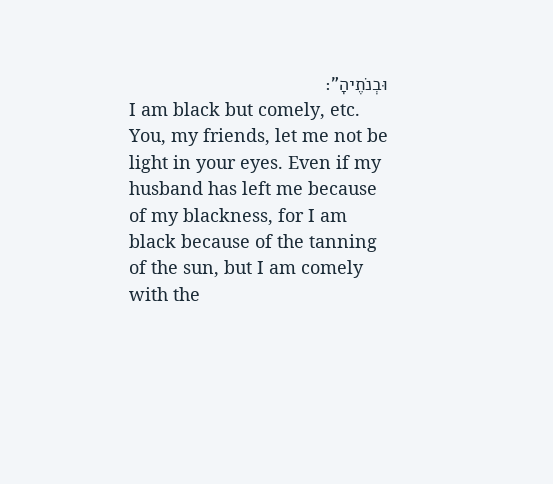וּבְנֹתֶיהָ":
I am black but comely, etc. You, my friends, let me not be light in your eyes. Even if my husband has left me because of my blackness, for I am black because of the tanning of the sun, but I am comely with the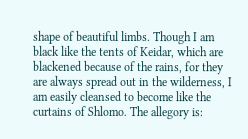shape of beautiful limbs. Though I am black like the tents of Keidar, which are blackened because of the rains, for they are always spread out in the wilderness, I am easily cleansed to become like the curtains of Shlomo. The allegory is: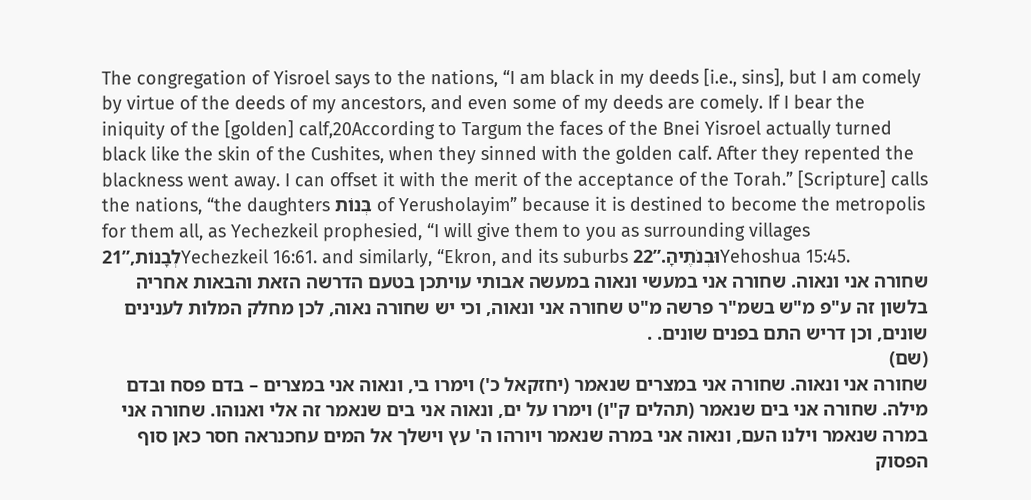The congregation of Yisroel says to the nations, “I am black in my deeds [i.e., sins], but I am comely by virtue of the deeds of my ancestors, and even some of my deeds are comely. If I bear the iniquity of the [golden] calf,20According to Targum the faces of the Bnei Yisroel actually turned black like the skin of the Cushites, when they sinned with the golden calf. After they repented the blackness went away. I can offset it with the merit of the acceptance of the Torah.” [Scripture] calls the nations, “the daughters בְּנוֹת of Yerusholayim” because it is destined to become the metropolis for them all, as Yechezkeil prophesied, “I will give them to you as surrounding villages לְבָנוֹת,”21Yechezkeil 16:61. and similarly, “Ekron, and its suburbs וּבְנֹתֶיהָ.”22Yehoshua 15:45.
שחורה אני ונאוה. שחורה אני במעשי ונאוה במעשה אבותי עויתכן בטעם הדרשה הזאת והבאות אחריה בלשון זה ע"פ מ"ש בשמ"ר פרשה מ"ט שחורה אני ונאוה, וכי יש שחורה נאוה, לכן מחלק המלות לענינים שונים, וכן דריש התם בפנים שונים. .
(שם)
שחורה אני ונאוה. שחורה אני במצרים שנאמר (יחזקאל כ') וימרו בי, ונאוה אני במצרים – בדם פסח ובדם מילה. שחורה אני בים שנאמר (תהלים ק"ו) וימרו על ים, ונאוה אני בים שנאמר זה אלי ואנוהו. שחורה אני במרה שנאמר וילנו העם, ונאוה אני במרה שנאמר ויורהו ה' עץ וישלך אל המים עחכנראה חסר כאן סוף הפסוק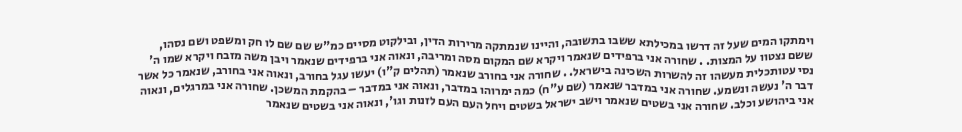וימתקו המים שעל זה דרשו במכילתא ששבו בתשובה, והיינו שנמתקה מרירות הדין, ובילקוט מסיים כמ"ש שם שם לו חק ומשפט ושם נסהו, ששם נצטוו על המצות. . שחורה אני ברפידים שנאמר ויקרא שם המקום מסה ומריבה, ונאוה אני ברפידים שנאמר ויבן משה מזבח ויקרא שמו ה' נסי עטותכלית מעשהו זה להשרות השכינה בישראל. . שחורה אני בחורב שנאמר (תהלים ק"ו) יעשו עגל בחורב, ונאוה אני בחורב, שנאמר כל אשר דבר ה' נעשה ונשמע. שחורה אני במדבר שנאמר (שם ע"ח) כמה ימרוהו במדבר, ונאוה אני במדבר – בהקמת המשכן. שחורה אני במרגלים, ונאוה אני ביהושע וכלב. שחורה אני בשטים שנאמר וישב ישראל בשטים ויחל העם העם לזנות וגו', ונאוה אני בשטים שנאמר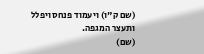(שם ק"ו) ויעמוד פנחס ויפלל ותעצר המגפה.
(שם)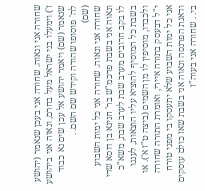שחורה אני ונאוה. שחורה אני בעכן שנאמר (יהושע ז') וימעלו בני ישראל מעל בחרם, ונאוה אני ביהושע שנאמר (שם) ויאמר יהושע אל עכן שים נא כבוד לה' פוסופו שהודה וקידש שם השם. .
(שם)
שחורה אני ונאוה. שחורה אני כל ימות השבוע ונאוה אני בשבת פדכמ"ש בר' חנינא בן דוסא שדי לו בקב חרובים מערב שבת לערב שבת, משא"כ בשבת כל המוסיף להוציא עליו הוצאות, לענגו ולכבדו, מוסיפין לו מן השמים (ביצה ט"ז א'). או י"ל דבעסק בתורה איירי, ואומרת התורה שחורה אני כל ימות השבוע שלא יתעסקו בי מפני טורח ודאגת הפרנסה ונאוה אני בשבת שאז כולם עוסקים בי. . שחורה אני בעוה"ז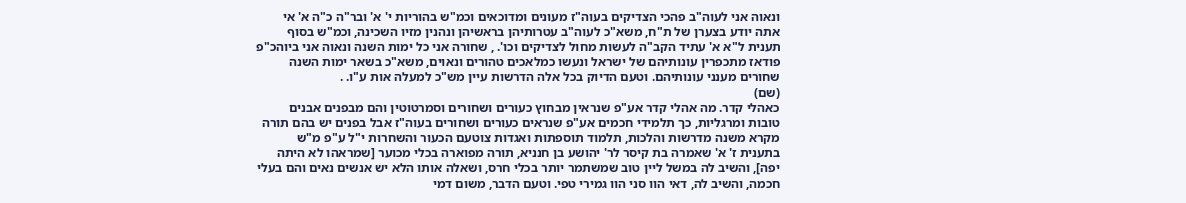ונאוה אני לעוה"ב פהכי הצדיקים בעוה"ז מעונים ומדוכאים וכמ"ש בהוריות י' א' ובר"ה כ"ה א' אי אתה יודע בצערן של ת"ח, משא"כ לעוה"ב עטרותיהן בראשיהן ונהנין מזיו השכינה, וכמ"ש בסוף תענית ל"א א' עתיד הקב"ה לעשות מחול לצדיקים וכו'. , שחורה אני כל ימות השנה ונאוה אני ביוהכ"פ פודאז מתכפרין עונותיהם של ישראל ונעשו כמלאכים טהורים ונאוים, משא"כ בשאר ימות השנה שחורים מענני עונותיהם. וטעם הדיוק בכל אלה הדרשות עיין מש"כ למעלה אות ע"ו. .
(שם)
כאהלי קדר. מה אהלי קדר אע"פ שנראין מבחוץ כעורים ושחורים וסמרטוטין והם מבפנים אבנים טובות ומרגליות, כך תלמידי חכמים אע"פ שנראים כעורים ושחורים בעוה"ז אבל בפנים יש בהם תורה מקרא משנה מדרשות והלכות, תלמוד תוספתות ואגדות צוטעם הכעור והשחרות י"ל ע"פ מ"ש בתענית ז' א' שאמרה בת קיסר לר' יהושע בן חנניא, תורה מפוארה בכלי מכוער [שמראהו לא היתה יפה], והשיב לה במשל ליין טוב שמשתמר יותר בכלי חרס, ושאלה אותו הלא יש אנשים נאים והם בעלי חכמה, והשיב לה, דאי הוו סני הוו גמירי טפי. וטעם הדבר, משום דמי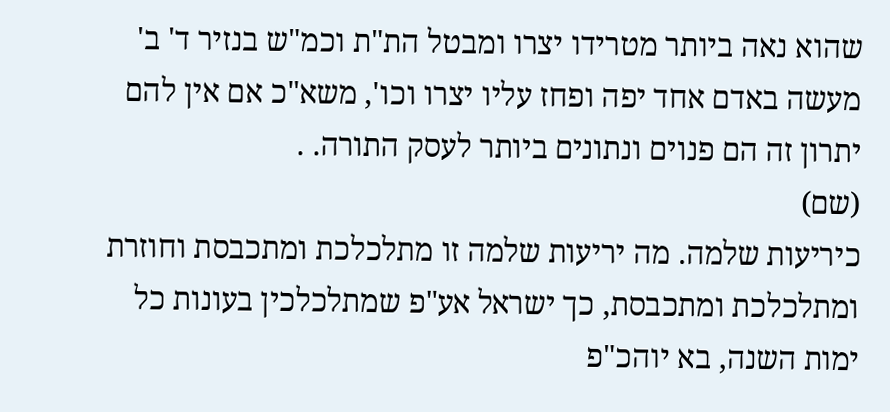שהוא נאה ביותר מטרידו יצרו ומבטל הת"ת וכמ"ש בנזיר ד' ב' מעשה באדם אחד יפה ופחז עליו יצרו וכו', משא"כ אם אין להם יתרון זה הם פנוים ונתונים ביותר לעסק התורה. .
(שם)
כיריעות שלמה. מה יריעות שלמה זו מתלכלכת ומתכבסת וחוזרת ומתלכלכת ומתכבסת, כך ישראל אע"פ שמתלכלכין בעונות כל ימות השנה, בא יוהכ"פ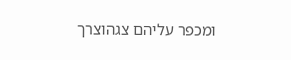ומכפר עליהם צגהוצרך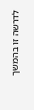לדרשה זו בהמשך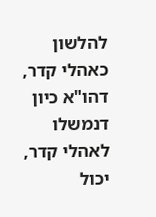להלשון כאהלי קדר, דהו"א כיון דנמשלו לאהלי קדר, יכול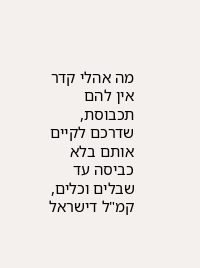מה אהלי קדר אין להם תכבוסת, שדרכם לקיים אותם בלא כביסה עד שבלים וכלים, קמ"ל דישראל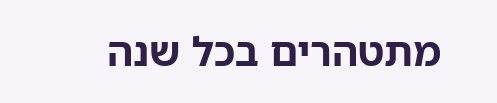מתטהרים בכל שנה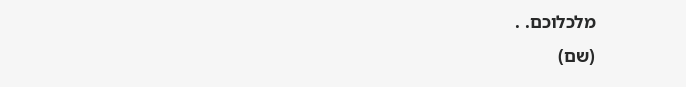מלכלוכם. .
(שם)